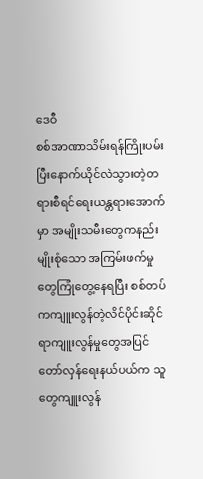ဒေဝီ
စစ်အာဏာသိမ်းရန်ကြိုးပမ်းပြီးနောက်ယိုင်လဲသွားတဲ့တရားစီရင်ရေးယန္တရားအောက်မှာ အမျိုးသမီးတွေကနည်းမျိုးစုံသော အကြမ်းဖက်မှုတွေကြုံတွေ့နေရပြီး စစ်တပ်ကကျူးလွန်တဲ့လိင်ပိုင်းဆိုင်ရာကျူးလွန်မှုတွေအပြင် တော်လှန်ရေးနယ်ပယ်က သူတွေကျူးလွန်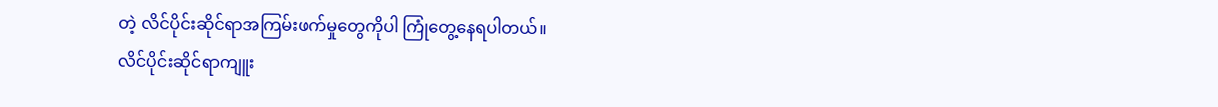တဲ့ လိင်ပိုင်းဆိုင်ရာအကြမ်းဖက်မှုတွေကိုပါ ကြုံတွေ့နေရပါတယ်။
လိင်ပိုင်းဆိုင်ရာကျူး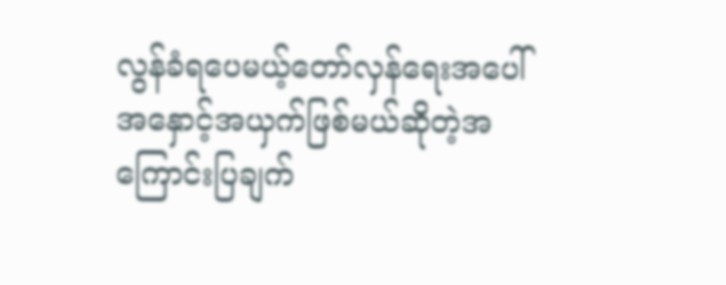လွန်ခံရပေမယ့်တော်လှန်ရေးအပေါ် အနှောင့်အယှက်ဖြစ်မယ်ဆိုတဲ့အကြောင်းပြချက်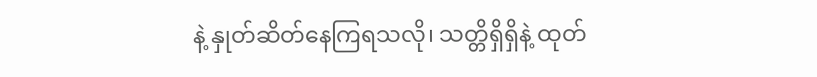နဲ့ နှုတ်ဆိတ်နေကြရသလို၊ သတ္တိရှိရှိနဲ့ ထုတ်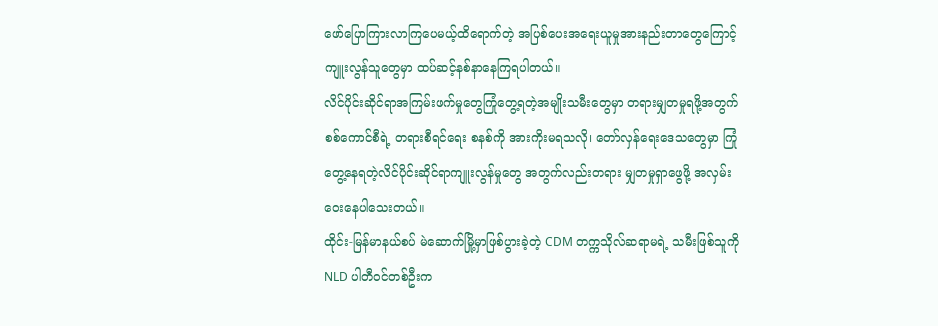ဖော်ပြောကြားလာကြပေမယ့်ထိရောက်တဲ့ အပြစ်ပေးအရေးယူမှုအားနည်းတာတွေကြောင့် ကျူးလွန်သူတွေမှာ ထပ်ဆင့်နစ်နာနေကြရပါတယ်။
လိင်ပိုင်းဆိုင်ရာအကြမ်းဖက်မှုတွေကြုံတွေ့ရတဲ့အမျိုးသမီးတွေမှာ တရားမျှတမှုရဖို့အတွက် စစ်ကောင်စီရဲ့ တရားစီရင်ရေး စနစ်ကို အားကိုးမရသလို၊ တော်လှန်ရေးဒေသတွေမှာ ကြုံတွေ့နေရတဲ့လိင်ပိုင်းဆိုင်ရာကျူးလွန်မှုတွေ အတွက်လည်းတရား မျှတမှုရှာဖွေဖို့ အလှမ်းဝေးနေပါသေးတယ်။
ထိုင်း-မြန်မာနယ်စပ် မဲဆောက်မြို့မှာဖြစ်ပွားခဲ့တဲ့ CDM တက္ကသိုလ်ဆရာမရဲ့ သမီးဖြစ်သူကို NLD ပါတီဝင်တစ်ဦးက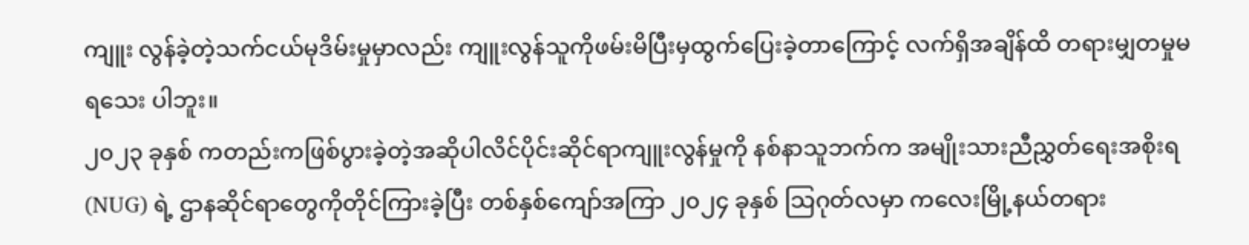ကျူး လွန်ခဲ့တဲ့သက်ငယ်မုဒိမ်းမှုမှာလည်း ကျူးလွန်သူကိုဖမ်းမိပြီးမှထွက်ပြေးခဲ့တာကြောင့် လက်ရှိအချိန်ထိ တရားမျှတမှုမရသေး ပါဘူး။
၂၀၂၃ ခုနှစ် ကတည်းကဖြစ်ပွားခဲ့တဲ့အဆိုပါလိင်ပိုင်းဆိုင်ရာကျူးလွန်မှုကို နစ်နာသူဘက်က အမျိုးသားညီညွှတ်ရေးအစိုးရ (NUG) ရဲ့ ဌာနဆိုင်ရာတွေကိုတိုင်ကြားခဲ့ပြီး တစ်နှစ်ကျော်အကြာ ၂၀၂၄ ခုနှစ် သြဂုတ်လမှာ ကလေးမြို့နယ်တရား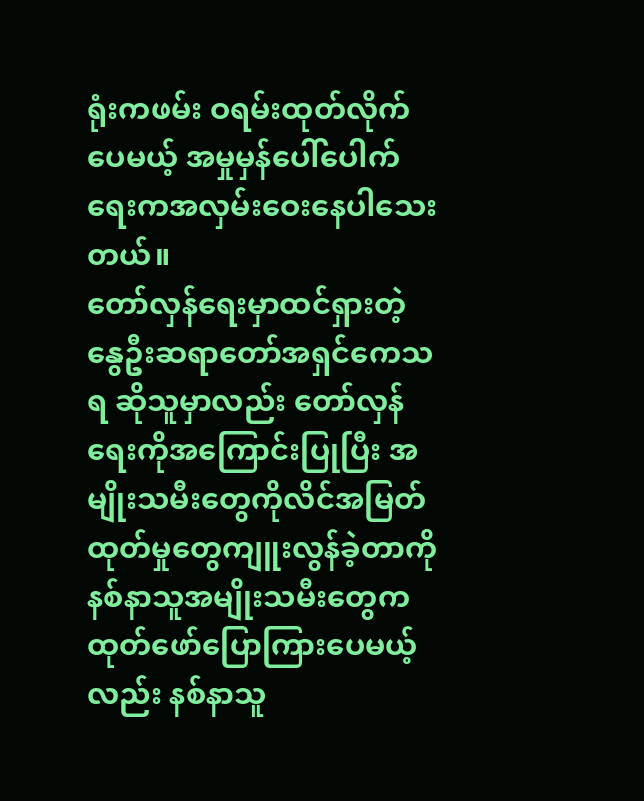ရုံးကဖမ်း ဝရမ်းထုတ်လိုက်ပေမယ့် အမှုမှန်ပေါ်ပေါက်ရေးကအလှမ်းဝေးနေပါသေးတယ်။
တော်လှန်ရေးမှာထင်ရှားတဲ့ နွေဦးဆရာတော်အရှင်ကေသရ ဆိုသူမှာလည်း တော်လှန်ရေးကိုအကြောင်းပြုပြီး အမျိုးသမီးတွေကိုလိင်အမြတ်ထုတ်မှုတွေကျူးလွန်ခဲ့တာကို နစ်နာသူအမျိုးသမီးတွေကထုတ်ဖော်ပြောကြားပေမယ့်လည်း နစ်နာသူ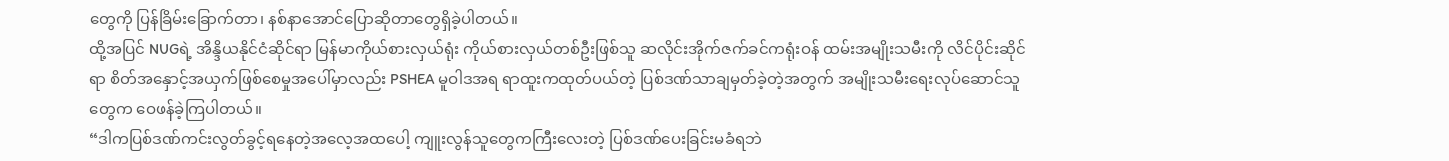တွေကို ပြန်ခြိမ်းခြောက်တာ၊ နစ်နာအောင်ပြောဆိုတာတွေရှိခဲ့ပါတယ်။
ထို့အပြင် NUGရဲ့ အိန္ဒိယနိုင်ငံဆိုင်ရာ မြန်မာကိုယ်စားလှယ်ရုံး ကိုယ်စားလှယ်တစ်ဦးဖြစ်သူ ဆလိုင်းအိုက်ဇက်ခင်ကရုံးဝန် ထမ်းအမျိုးသမီးကို လိင်ပိုင်းဆိုင်ရာ စိတ်အနှောင့်အယှက်ဖြစ်စေမှုအပေါ်မှာလည်း PSHEA မူဝါဒအရ ရာထူးကထုတ်ပယ်တဲ့ ပြစ်ဒဏ်သာချမှတ်ခဲ့တဲ့အတွက် အမျိုးသမီးရေးလုပ်ဆောင်သူတွေက ဝေဖန်ခဲ့ကြပါတယ်။
“ဒါကပြစ်ဒဏ်ကင်းလွတ်ခွင့်ရနေတဲ့အလေ့အထပေါ့ ကျူးလွန်သူတွေကကြီးလေးတဲ့ ပြစ်ဒဏ်ပေးခြင်းမခံရဘဲ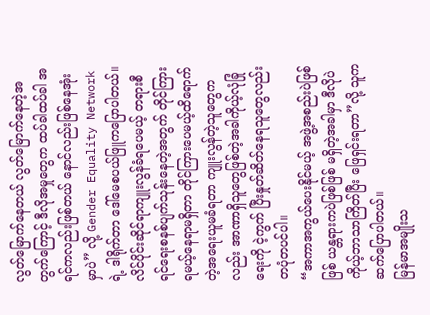လွတ်မြောက်နေတယ် လွတ်မြောက်နေတဲ့အတွက်ကြောင့် ဒီလိုအမှုတွေက ထပ်ခါထပ်ခါ အရင်ကလည်းဖြစ်တယ် နောင်လည်းဖြစ်နေအုံးမှာပဲ” လို့ Gender Equality Network ရဲ့ ဒါရိုက်တာ ဒေါ်မေစပယ်ဖြူကပြောပါတယ်။
လိင်ပိုင်းဆိုင်ရာကျူးလွန်ခံရပေမယ့် တရားစီရင်ရေးစနစ်ပျက်သုန်းနေတဲ့အတွက် တိုင်ကြားရမယ့်နေရာမရှိတာ တိုင်ကြားပေမယ့်ထိရောက်တဲ့အရေးယူမခံရတာ ကျူးလွန်တဲ့သူတွေကလည်း အာဏာရှိသူတွေဖြစ်တဲ့အခါကိုယ့်လုံခြုံရေးကို ငဲ့ကွက် ပြီးနှုတ်ဆိတ်နေရသူတွေလည်း တပုံတပင်ပါ။
“အကာအကွယ်ပေးနိုင်မယ့် အဖွဲ့အစည်းပဲဖြစ်ဖြစ် ယန္တရားကပဲဖြစ်ဖြစ် မရှိတဲ့အခါမှာ ဒီလိုပဲ ကိုယ့်ဘာသာကြိတ်ပြီး ဖြေရှင်းရတာ”လို့ သူကဆက်ပြောပါတယ်။
မြန်မာအမျိုးသ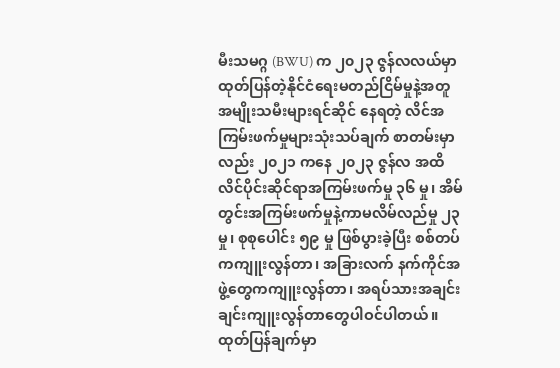မီးသမဂ္ဂ (BWU) က ၂၀၂၃ ဇွန်လလယ်မှာ ထုတ်ပြန်တဲ့နိုင်ငံရေးမတည်ငြိမ်မှုနဲ့အတူ အမျိုးသမီးများရင်ဆိုင် နေရတဲ့ လိင်အကြမ်းဖက်မှုများသုံးသပ်ချက် စာတမ်းမှာလည်း ၂၀၂၁ ကနေ ၂၀၂၃ ဇွန်လ အထိ လိင်ပိုင်းဆိုင်ရာအကြမ်းဖက်မှု ၃၆ မှု၊ အိမ်တွင်းအကြမ်းဖက်မှုနဲ့ကာမလိမ်လည်မှု ၂၃ မှု၊ စုစုပေါင်း ၅၉ မှု ဖြစ်ပွားခဲ့ပြီး စစ်တပ်ကကျူးလွန်တာ၊ အခြားလက် နက်ကိုင်အဖွဲ့တွေကကျူးလွန်တာ၊ အရပ်သားအချင်းချင်းကျူးလွန်တာတွေပါဝင်ပါတယ်။
ထုတ်ပြန်ချက်မှာ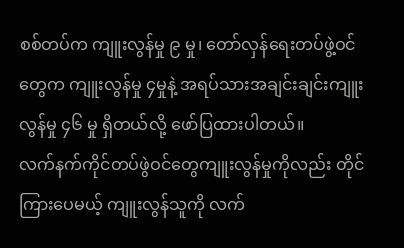စစ်တပ်က ကျူးလွန်မှု ၉ မှု၊ တော်လှန်ရေးတပ်ဖွဲ့ဝင်တွေက ကျူးလွန်မှု ၄မှုနဲ့ အရပ်သားအချင်းချင်းကျူး လွန်မှု ၄၆ မှု ရှိတယ်လို့ ဖော်ပြထားပါတယ်။
လက်နက်ကိုင်တပ်ဖွဲဝင်တွေကျူးလွန်မှုကိုလည်း တိုင်ကြားပေမယ့် ကျူးလွန်သူကို လက်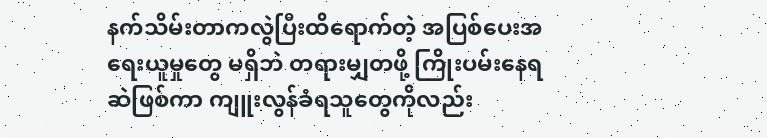နက်သိမ်းတာကလွဲပြီးထိရောက်တဲ့ အပြစ်ပေးအရေးယူမှုတွေ မရှိဘဲ တရားမျှတဖို့ ကြိုးပမ်းနေရဆဲဖြစ်ကာ ကျူးလွန်ခံရသူတွေကိုလည်း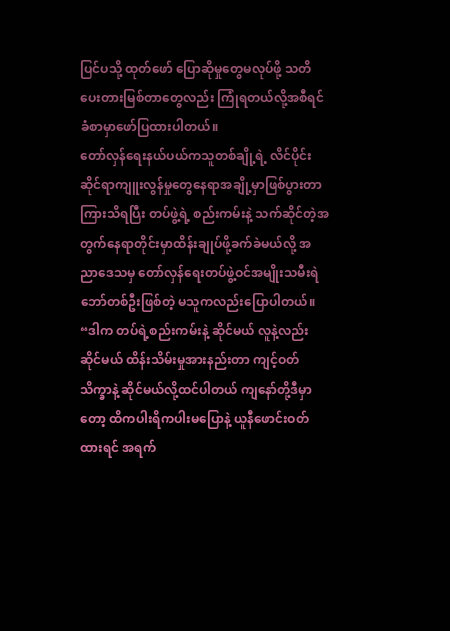ပြင်ပသို့ ထုတ်ဖော် ပြောဆိုမှုတွေမလုပ်ဖို့ သတိပေးတားမြစ်တာတွေလည်း ကြုံရတယ်လို့အစီရင်ခံစာမှာဖော်ပြထားပါတယ်။
တော်လှန်ရေးနယ်ပယ်ကသူတစ်ချို့ရဲ့ လိင်ပိုင်းဆိုင်ရာကျူးလွန်မှုတွေနေရာအချို့မှာဖြစ်ပွားတာကြားသိရပြီး တပ်ဖွဲ့ရဲ့ စည်းကမ်းနဲ့ သက်ဆိုင်တဲ့အတွက်နေရာတိုင်းမှာထိန်းချုပ်ဖို့ခက်ခဲမယ်လို့ အညာဒေသမှ တော်လှန်ရေးတပ်ဖွဲ့ဝင်အမျိုးသမီးရဲ ဘော်တစ်ဦးဖြစ်တဲ့ မသူကလည်းပြောပါတယ်။
“ဒါက တပ်ရဲ့စည်းကမ်းနဲ့ ဆိုင်မယ် လူနဲ့လည်းဆိုင်မယ် ထိန်းသိမ်းမှုအားနည်းတာ ကျင့်ဝတ်သိက္ခာနဲ့ ဆိုင်မယ်လို့ထင်ပါတယ် ကျနော်တို့ဒီမှာတော့ ထိကပါးရိကပါးမပြောနဲ့ ယူနီဖောင်းဝတ်ထားရင် အရက်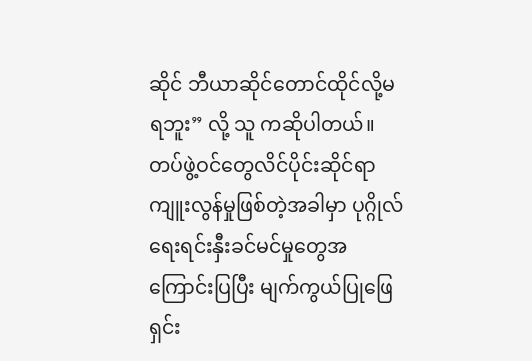ဆိုင် ဘီယာဆိုင်တောင်ထိုင်လို့မရဘူး” လို့ သူ ကဆိုပါတယ်။
တပ်ဖွဲ့ဝင်တွေလိင်ပိုင်းဆိုင်ရာကျူးလွန်မှုဖြစ်တဲ့အခါမှာ ပုဂ္ဂိုလ်ရေးရင်းနှီးခင်မင်မှုတွေအကြောင်းပြပြီး မျက်ကွယ်ပြုဖြေရှင်း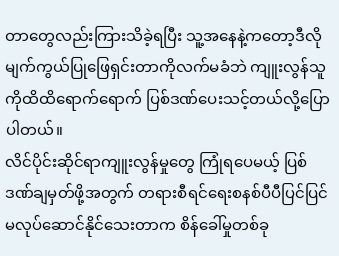တာတွေလည်းကြားသိခဲ့ရပြီး သူ့အနေနဲ့ကတော့ဒီလိုမျက်ကွယ်ပြုဖြေရှင်းတာကိုလက်မခံဘဲ ကျူးလွန်သူကိုထိထိရောက်ရောက် ပြစ်ဒဏ်ပေးသင့်တယ်လို့ပြောပါတယ်။
လိင်ပိုင်းဆိုင်ရာကျူးလွန်မှုတွေ ကြုံရပေမယ့် ပြစ်ဒဏ်ချမှတ်ဖို့အတွက် တရားစီရင်ရေးစနစ်ပီပီပြင်ပြင်မလုပ်ဆောင်နိုင်သေးတာက စိန်ခေါ်မှုတစ်ခု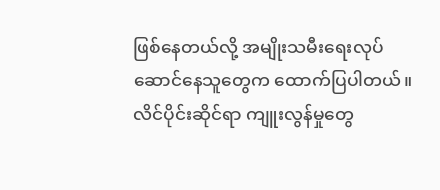ဖြစ်နေတယ်လို့ အမျိုးသမီးရေးလုပ်ဆောင်နေသူတွေက ထောက်ပြပါတယ်။
လိင်ပိုင်းဆိုင်ရာ ကျူးလွန်မှုတွေ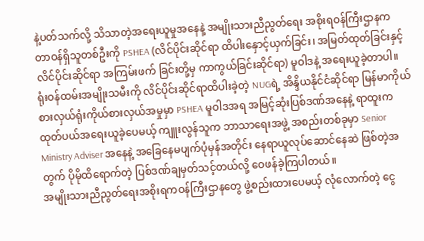နဲ့ပတ်သက်လို့ သိသာတဲ့အရေးယူမှုအနေနဲ့ အမျိုးသားညီညွတ်ရေး အစိုးရဝန်ကြီးဌာနက တာဝန်ရှိသူတစ်ဦးကို PSHEA (လိင်ပိုင်းဆိုင်ရာ ထိပါးနှောင့်ယှက်ခြင်း၊ အမြတ်ထုတ်ခြင်းနှင့် လိင်ပိုင်းဆိုင်ရာ အကြမ်းဖက် ခြင်းတို့မှ ကာကွယ်ခြင်းဆိုင်ရာ) မူဝါဒနဲ့ အရေးယူခဲ့တာပါ။
ရုံးဝန်ထမ်းအမျိုးသမီးကို လိင်ပိုင်းဆိုင်ရာထိပါးခဲ့တဲ့ NUGရဲ့ အိန္ဒိယနိုင်ငံဆိုင်ရာ မြန်မာကိုယ်စားလှယ်ရုံးကိုယ်စားလှယ်အမှုမှာ PSHEA မူဝါဒအရ အမြင့်ဆုံးပြစ်ဒဏ်အနေနဲ့ ရာထူးကထုတ်ပယ်အရေးယူခဲ့ပေမယ့် ကျူးလွန်သူက ဘာသာရေးအဖွဲ့ အစည်းတစ်ခုမှာ Senior Ministry Adviser အနေနဲ့ အခြေနေမပျက်ပုံမှန်အတိုင်း နေရာယူလုပ်ဆောင်နေဆဲ ဖြစ်တဲ့အတွက် ပိုမိုထိရောက်တဲ့ ပြစ်ဒဏ်ချမှတ်သင့်တယ်လို့ ဝေဖန်ခဲ့ကြပါတယ်။
အမျိုးသားညီညွတ်ရေးအစိုးရကဝန်ကြီးဌာနတွေ ဖွဲ့စည်းထားပေမယ့် လုံလောက်တဲ့ ငွေ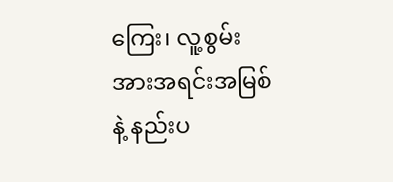ကြေး၊ လူ့စွမ်းအားအရင်းအမြစ်နဲ့ နည်းပ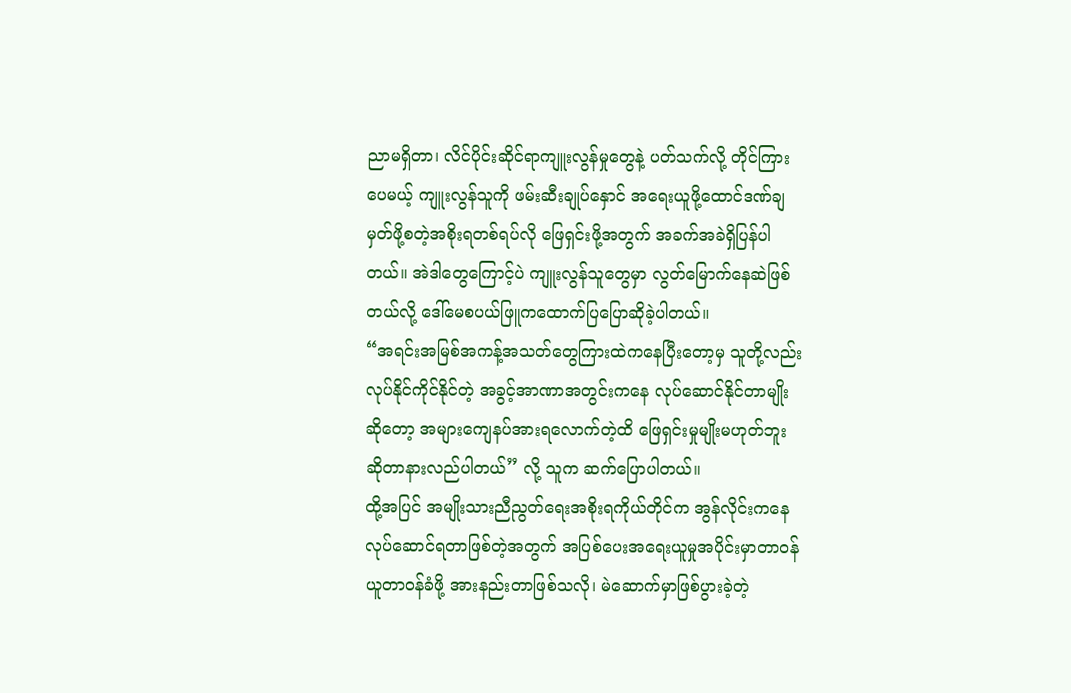ညာမရှိတာ၊ လိင်ပိုင်းဆိုင်ရာကျူးလွန်မှုတွေနဲ့ ပတ်သက်လို့ တိုင်ကြားပေမယ့် ကျူးလွန်သူကို ဖမ်းဆီးချုပ်နှောင် အရေးယူဖို့ထောင်ဒဏ်ချမှတ်ဖို့စတဲ့အစိုးရတစ်ရပ်လို ဖြေရှင်းဖို့အတွက် အခက်အခဲရှိပြန်ပါတယ်။ အဲဒါတွေကြောင့်ပဲ ကျူးလွန်သူတွေမှာ လွတ်မြောက်နေဆဲဖြစ်တယ်လို့ ဒေါ်မေစပယ်ဖြူကထောက်ပြပြောဆိုခဲ့ပါတယ်။
“အရင်းအမြစ်အကန့်အသတ်တွေကြားထဲကနေပြီးတော့မှ သူတို့လည်းလုပ်နိုင်ကိုင်နိုင်တဲ့ အခွင့်အာဏာအတွင်းကနေ လုပ်ဆောင်နိုင်တာမျိုးဆိုတော့ အများကျေနပ်အားရလောက်တဲ့ထိ ဖြေရှင်းမှုမျိုးမဟုတ်ဘူး ဆိုတာနားလည်ပါတယ်” လို့ သူက ဆက်ပြောပါတယ်။
ထို့အပြင် အမျိုးသားညီညွတ်ရေးအစိုးရကိုယ်တိုင်က အွန်လိုင်းကနေလုပ်ဆောင်ရတာဖြစ်တဲ့အတွက် အပြစ်ပေးအရေးယူမှုအပိုင်းမှာတာဝန်ယူတာဝန်ခံဖို့ အားနည်းတာဖြစ်သလို၊ မဲဆောက်မှာဖြစ်ပွားခဲ့တဲ့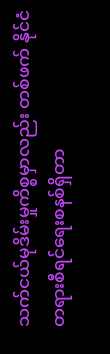သက်ငယ်မုဒိမ်းမှုကိစ္စမှာလည်း တစ်ဖက် နိုင်ငံတရားစီရင်ရေးစနစ်ရှိတာ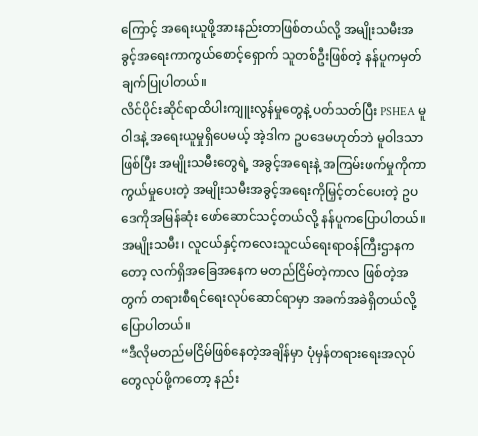ကြောင့် အရေးယူဖို့အားနည်းတာဖြစ်တယ်လို့ အမျိုးသမီးအခွင့်အရေးကာကွယ်စောင့်ရှောက် သူတစ်ဦးဖြစ်တဲ့ နန်ပူကမှတ်ချက်ပြုပါတယ်။
လိင်ပိုင်းဆိုင်ရာထိပါးကျူးလွန်မှုတွေနဲ့ ပတ်သတ်ပြီး PSHEA မူဝါဒနဲ့ အရေးယူမှုရှိပေမယ့် အဲ့ဒါက ဥပဒေမဟုတ်ဘဲ မူဝါဒသာဖြစ်ပြီး အမျိုးသမီးတွေရဲ့ အခွင့်အရေးနဲ့ အကြမ်းဖက်မှုကိုကာကွယ်မှုပေးတဲ့ အမျိုးသမီးအခွင့်အရေးကိုမြှင့်တင်ပေးတဲ့ ဥပဒေကိုအမြန်ဆုံး ဖော်ဆောင်သင့်တယ်လို့ နန်ပူကပြောပါတယ်။
အမျိုးသမီး၊ လူငယ်နှင့်ကလေးသူငယ်ရေးရာဝန်ကြီးဌာနကတော့ လက်ရှိအခြေအနေက မတည်ငြိမ်တဲ့ကာလ ဖြစ်တဲ့အတွက် တရားစီရင်ရေးလုပ်ဆောင်ရာမှာ အခက်အခဲရှိတယ်လို့ ပြောပါတယ်။
“ဒီလိုမတည်မငြိမ်ဖြစ်နေတဲ့အချိန်မှာ ပုံမှန်တရားရေးအလုပ်တွေလုပ်ဖို့ကတော့ နည်း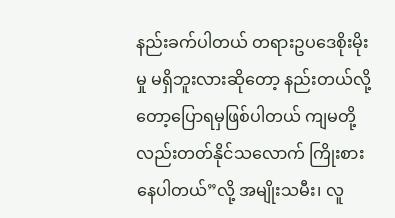နည်းခက်ပါတယ် တရားဥပဒေစိုးမိုးမှု မရှိဘူးလားဆိုတော့ နည်းတယ်လို့တော့ပြောရမှဖြစ်ပါတယ် ကျမတို့လည်းတတ်နိုင်သလောက် ကြိုးစားနေပါတယ်”လို့ အမျိုးသမီး၊ လူ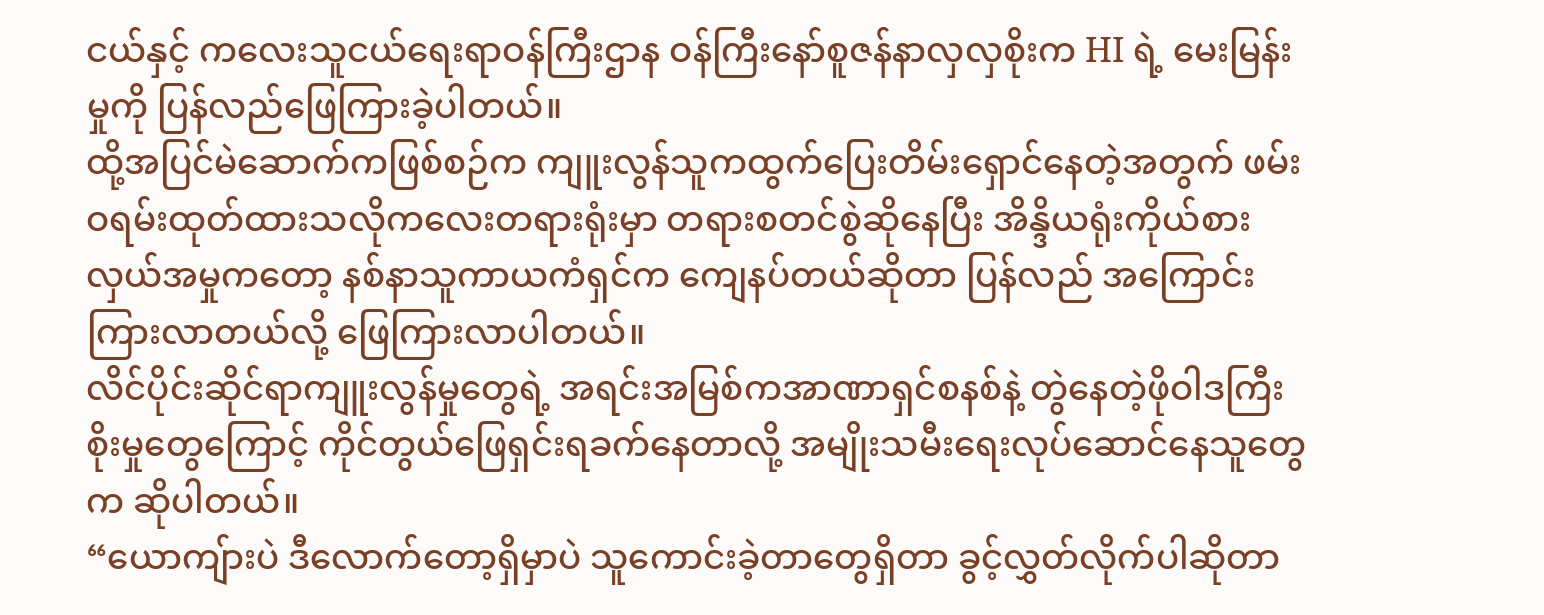ငယ်နှင့် ကလေးသူငယ်ရေးရာဝန်ကြီးဌာန ဝန်ကြီးနော်စူဇန်နာလှလှစိုးက HI ရဲ့ မေးမြန်းမှုကို ပြန်လည်ဖြေကြားခဲ့ပါတယ်။
ထို့အပြင်မဲဆောက်ကဖြစ်စဉ်က ကျူးလွန်သူကထွက်ပြေးတိမ်းရှောင်နေတဲ့အတွက် ဖမ်းဝရမ်းထုတ်ထားသလိုကလေးတရားရုံးမှာ တရားစတင်စွဲဆိုနေပြီး အိန္ဒိယရုံးကိုယ်စားလှယ်အမှုကတော့ နစ်နာသူကာယကံရှင်က ကျေနပ်တယ်ဆိုတာ ပြန်လည် အကြောင်းကြားလာတယ်လို့ ဖြေကြားလာပါတယ်။
လိင်ပိုင်းဆိုင်ရာကျူးလွန်မှုတွေရဲ့ အရင်းအမြစ်ကအာဏာရှင်စနစ်နဲ့ တွဲနေတဲ့ဖိုဝါဒကြီးစိုးမှုတွေကြောင့် ကိုင်တွယ်ဖြေရှင်းရခက်နေတာလို့ အမျိုးသမီးရေးလုပ်ဆောင်နေသူတွေက ဆိုပါတယ်။
“ယောကျ်ားပဲ ဒီလောက်တော့ရှိမှာပဲ သူကောင်းခဲ့တာတွေရှိတာ ခွင့်လွှတ်လိုက်ပါဆိုတာ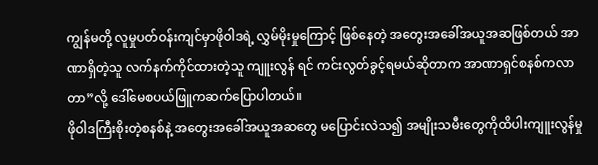ကျွန်မတို့ လူမှုပတ်ဝန်းကျင်မှာဖိုဝါဒရဲ့ လွှမ်မိုးမှုကြောင့် ဖြစ်နေတဲ့ အတွေးအခေါ်အယူအဆဖြစ်တယ် အာဏာရှိတဲ့သူ လက်နက်ကိုင်ထားတဲ့သူ ကျူးလွန် ရင် ကင်းလွတ်ခွင့်ရမယ်ဆိုတာက အာဏာရှင်စနစ်ကလာတာ”လို့ ဒေါ်မေစပယ်ဖြူကဆက်ပြောပါတယ်။
ဖိုဝါဒကြီးစိုးတဲ့စနစ်နဲ့ အတွေးအခေါ်အယူအဆတွေ မပြောင်းလဲသ၍ အမျိုးသမီးတွေကိုထိပါးကျူးလွန်မှု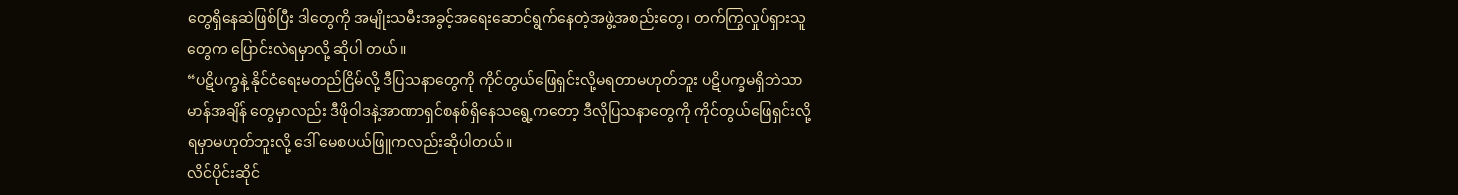တွေရှိနေဆဲဖြစ်ပြီး ဒါတွေကို အမျိုးသမီးအခွင့်အရေးဆောင်ရွက်နေတဲ့အဖွဲ့အစည်းတွေ၊ တက်ကြွလှုပ်ရှားသူတွေက ပြောင်းလဲရမှာလို့ ဆိုပါ တယ်။
“ပဋိပက္ခနဲ့ နိုင်ငံရေးမတည်ငြိမ်လို့ ဒီပြသနာတွေကို ကိုင်တွယ်ဖြေရှင်းလို့မရတာမဟုတ်ဘူး ပဋိပက္ခမရှိဘဲသာမာန်အချိန် တွေမှာလည်း ဒီဖိုဝါဒနဲ့အာဏာရှင်စနစ်ရှိနေသရွေ့ကတော့ ဒီလိုပြသနာတွေကို ကိုင်တွယ်ဖြေရှင်းလို့ရမှာမဟုတ်ဘူးလို့ ဒေါ် မေစပယ်ဖြူကလည်းဆိုပါတယ်။
လိင်ပိုင်းဆိုင်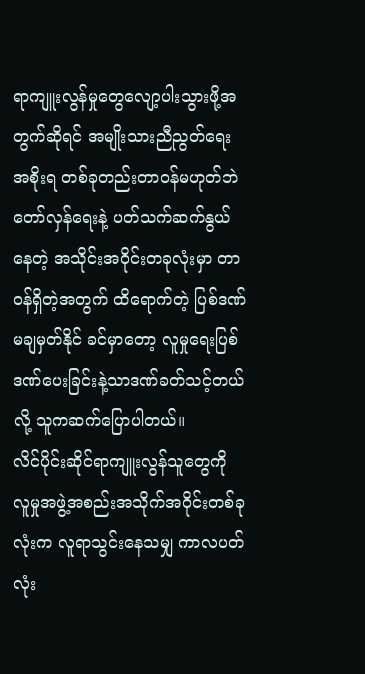ရာကျူးလွန်မှုတွေလျော့ပါးသွားဖို့အတွက်ဆိုရင် အမျိုးသားညီညွတ်ရေးအစိုးရ တစ်ခုတည်းတာဝန်မဟုတ်ဘဲ တော်လှန်ရေးနဲ့ ပတ်သက်ဆက်နွယ်နေတဲ့ အသိုင်းအဝိုင်းတခုလုံးမှာ တာဝန်ရှိတဲ့အတွက် ထိရောက်တဲ့ ပြစ်ဒဏ်မချမှတ်နိုင် ခင်မှာတော့ လူမှုရေးပြစ်ဒဏ်ပေးခြင်းနဲ့သာဒဏ်ခတ်သင့်တယ်လို့ သူကဆက်ပြောပါတယ်။
လိင်ပိုင်းဆိုင်ရာကျူးလွန်သူတွေကို လူမှုအဖွဲ့အစည်းအသိုက်အဝိုင်းတစ်ခုလုံးက လူရာသွင်းနေသမျှ ကာလပတ်လုံး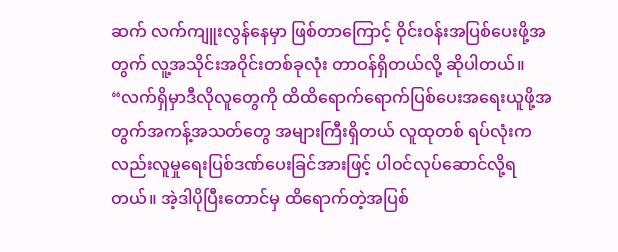ဆက် လက်ကျူးလွန်နေမှာ ဖြစ်တာကြောင့် ဝိုင်းဝန်းအပြစ်ပေးဖို့အတွက် လူ့အသိုင်းအဝိုင်းတစ်ခုလုံး တာဝန်ရှိတယ်လို့ ဆိုပါတယ်။
“လက်ရှိမှာဒီလိုလူတွေကို ထိထိရောက်ရောက်ပြစ်ပေးအရေးယူဖို့အတွက်အကန့်အသတ်တွေ အများကြီးရှိတယ် လူထုတစ် ရပ်လုံးကလည်းလူမှုရေးပြစ်ဒဏ်ပေးခြင်အားဖြင့် ပါဝင်လုပ်ဆောင်လို့ရတယ်။ အဲ့ဒါပိုပြီးတောင်မှ ထိရောက်တဲ့အပြစ်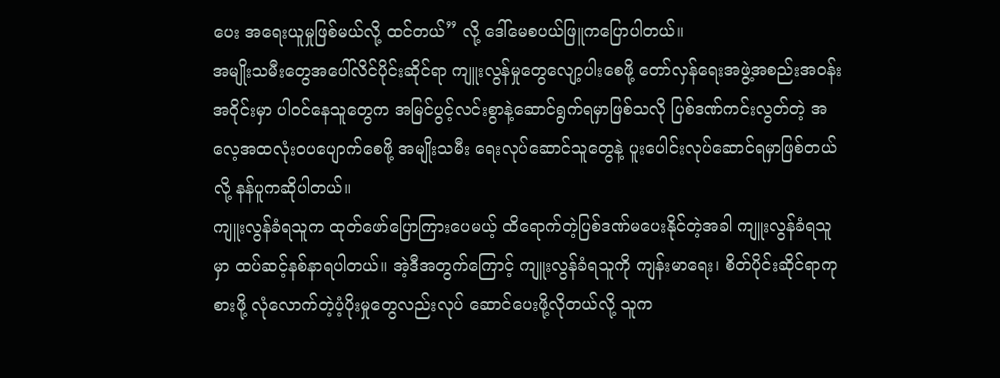ပေး အရေးယူမှုဖြစ်မယ်လို့ ထင်တယ်” လို့ ဒေါ်မေစပယ်ဖြူကပြောပါတယ်။
အမျိုးသမီးတွေအပေါ်လိင်ပိုင်းဆိုင်ရာ ကျူးလွန်မှုတွေလျော့ပါးစေဖို့ တော်လှန်ရေးအဖွဲ့အစည်းအဝန်းအဝိုင်းမှာ ပါဝင်နေသူတွေက အမြင်ပွင့်လင်းစွာနဲ့ဆောင်ရွက်ရမှာဖြစ်သလို ပြစ်ဒဏ်ကင်းလွတ်တဲ့ အလေ့အထလုံးဝပပျောက်စေဖို့ အမျိုးသမီး ရေးလုပ်ဆောင်သူတွေနဲ့ ပူးပေါင်းလုပ်ဆောင်ရမှာဖြစ်တယ်လို့ နန်ပူကဆိုပါတယ်။
ကျူးလွန်ခံရသူက ထုတ်ဖော်ပြောကြားပေမယ့် ထိရောက်တဲ့ပြစ်ဒဏ်မပေးနိုင်တဲ့အခါ ကျူးလွန်ခံရသူမှာ ထပ်ဆင့်နစ်နာရပါတယ်။ အဲ့ဒီအတွက်ကြောင့် ကျူးလွန်ခံရသူကို ကျန်းမာရေး၊ စိတ်ပိုင်းဆိုင်ရာကုစားဖို့ လုံလောက်တဲ့ပံ့ပိုးမှုတွေလည်းလုပ် ဆောင်ပေးဖို့လိုတယ်လို့ သူက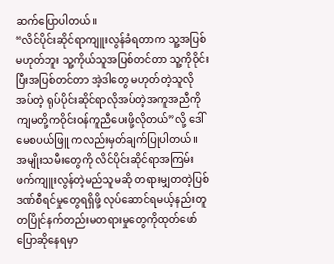ဆက်ပြောပါတယ်။
“လိင်ပိုင်းဆိုင်ရာကျူးလွန်ခံရတာက သူ့အပြစ်မဟုတ်ဘူး သူ့ကိုယ်သူအပြစ်တင်တာ သူ့ကိုဝိုင်းပြီးအပြစ်တင်တာ အဲ့ဒါတွေ မဟုတ်တဲ့သူလိုအပ်တဲ့ ရုပ်ပိုင်းဆိုင်ရာလိုအပ်တဲ့အကူအညီကို ကျမတို့ကဝိုင်းဝန်ကူညီပေးဖို့လိုတယ်”လို့ ဒေါ်မေစပယ်ဖြူ ကလည်းမှတ်ချက်ပြုပါတယ်။
အမျိုးသမီးတွေကို လိင်ပိုင်းဆိုင်ရာအကြမ်းဖက်ကျူးလွန်တဲ့မည်သူမဆို တရားမျှတတဲ့ပြစ်ဒဏ်စီရင်မှုတွေရရှိဖို့ လုပ်ဆောင်ရမယ့်နည်းတူ တပြိုင်နက်တည်းမတရားမှုတွေကိုထုတ်ဖော်ပြောဆိုနေရမှာ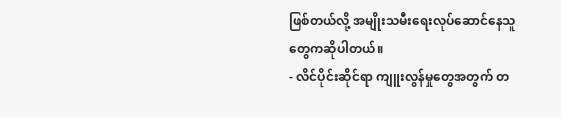ဖြစ်တယ်လို့ အမျိုးသမီးရေးလုပ်ဆောင်နေသူ တွေကဆိုပါတယ်။
- လိင်ပိုင်းဆိုင်ရာ ကျူးလွန်မှုတွေအတွက် တ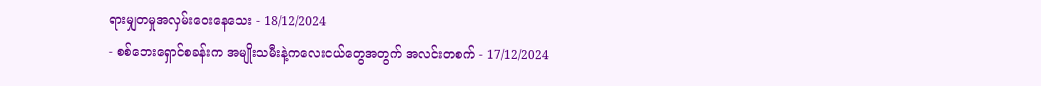ရားမျှတမှုအလှမ်းဝေးနေသေး - 18/12/2024
- စစ်ဘေးရှောင်စခန်းက အမျိုးသမီးနဲ့ကလေးငယ်တွေအတွက် အလင်းတစက် - 17/12/2024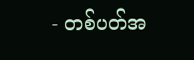- တစ်ပတ်အ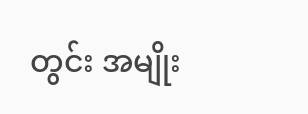တွင်း အမျိုး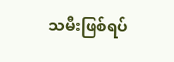သမီးဖြစ်ရပ်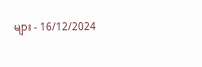များ - 16/12/2024